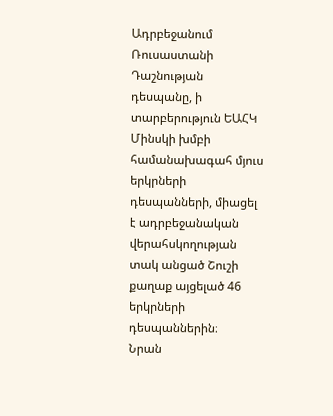Ադրբեջանում Ռուսաստանի Դաշնության դեսպանը, ի տարբերություն ԵԱՀԿ Մինսկի խմբի համանախագահ մյուս երկրների դեսպանների, միացել է ադրբեջանական վերահսկողության տակ անցած Շուշի քաղաք այցելած 46 երկրների դեսպաններին։
Նրան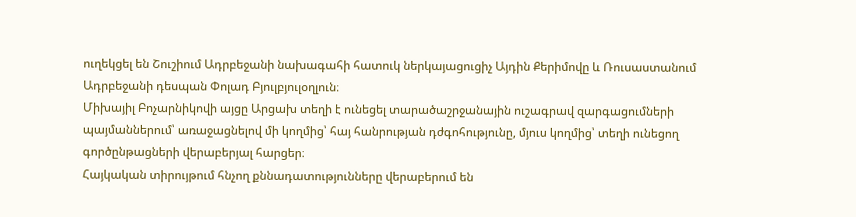ուղեկցել են Շուշիում Ադրբեջանի նախագահի հատուկ ներկայացուցիչ Այդին Քերիմովը և Ռուսաստանում Ադրբեջանի դեսպան Փոլադ Բյուլբյուլօղլուն։
Միխայիլ Բոչարնիկովի այցը Արցախ տեղի է ունեցել տարածաշրջանային ուշագրավ զարգացումների պայմաններում՝ առաջացնելով մի կողմից՝ հայ հանրության դժգոհությունը, մյուս կողմից՝ տեղի ունեցող գործընթացների վերաբերյալ հարցեր։
Հայկական տիրույթում հնչող քննադատությունները վերաբերում են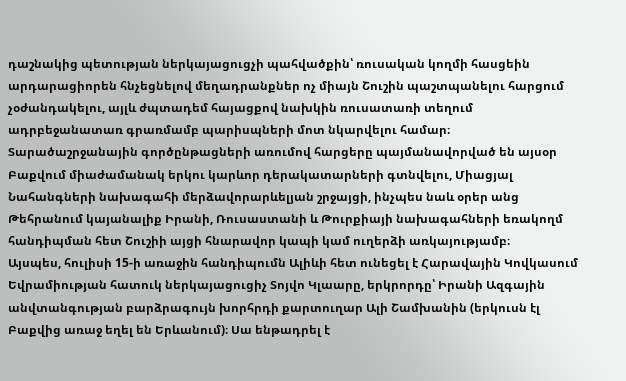դաշնակից պետության ներկայացուցչի պահվածքին՝ ռուսական կողմի հասցեին արդարացիորեն հնչեցնելով մեղադրանքներ ոչ միայն Շուշին պաշտպանելու հարցում չօժանդակելու, այլև ժպտադեմ հայացքով նախկին ռուսատառի տեղում ադրբեջանատառ գրառմամբ պարիսպների մոտ նկարվելու համար։
Տարածաշրջանային գործընթացների առումով հարցերը պայմանավորված են այսօր Բաքվում միաժամանակ երկու կարևոր դերակատարների գտնվելու, Միացյալ Նահանգների նախագահի մերձավորարևելյան շրջայցի, ինչպես նաև օրեր անց Թեհրանում կայանալիք Իրանի, Ռուսաստանի և Թուրքիայի նախագահների եռակողմ հանդիպման հետ Շուշիի այցի հնարավոր կապի կամ ուղերձի առկայությամբ։
Այսպես, հուլիսի 15-ի առաջին հանդիպումն Ալիևի հետ ունեցել է Հարավային Կովկասում Եվրամիության հատուկ ներկայացուցիչ Տոյվո Կլաարը, երկրորդը՝ Իրանի Ազգային անվտանգության բարձրագույն խորհրդի քարտուղար Ալի Շամխանին (երկուսն էլ Բաքվից առաջ եղել են Երևանում)։ Սա ենթադրել է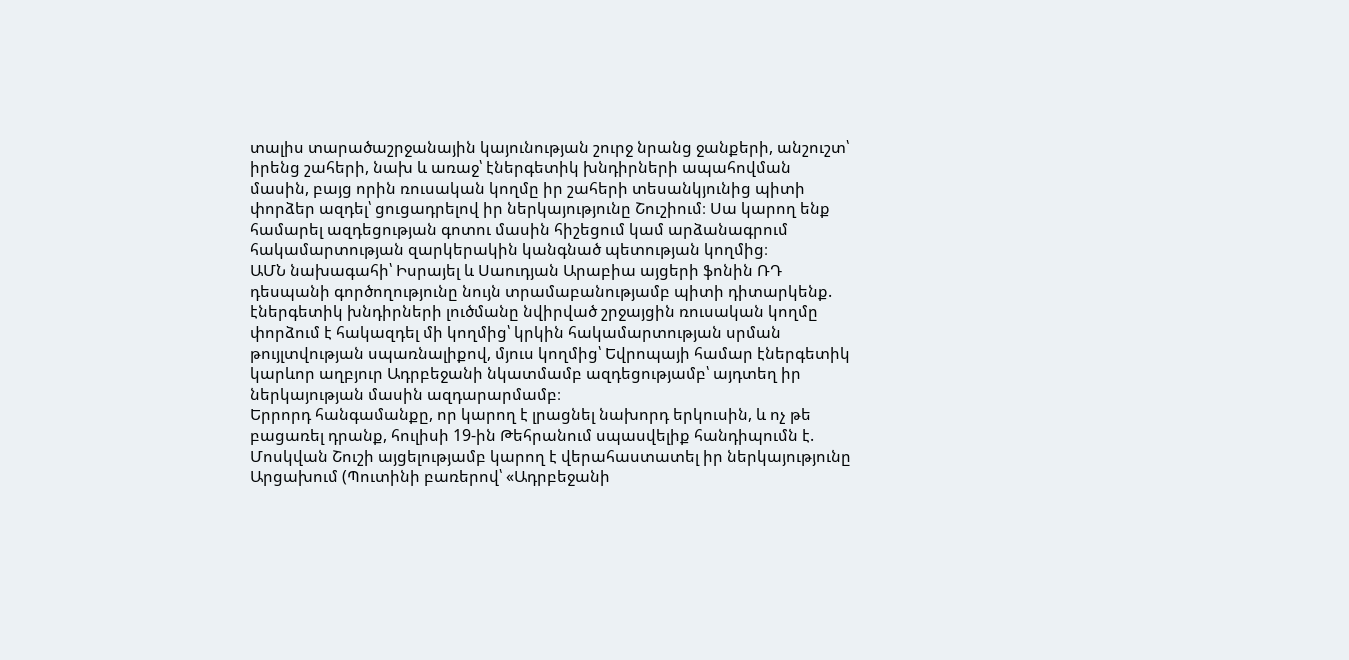տալիս տարածաշրջանային կայունության շուրջ նրանց ջանքերի, անշուշտ՝ իրենց շահերի, նախ և առաջ՝ էներգետիկ խնդիրների ապահովման մասին, բայց որին ռուսական կողմը իր շահերի տեսանկյունից պիտի փորձեր ազդել՝ ցուցադրելով իր ներկայությունը Շուշիում։ Սա կարող ենք համարել ազդեցության գոտու մասին հիշեցում կամ արձանագրում հակամարտության զարկերակին կանգնած պետության կողմից։
ԱՄՆ նախագահի՝ Իսրայել և Սաուդյան Արաբիա այցերի ֆոնին ՌԴ դեսպանի գործողությունը նույն տրամաբանությամբ պիտի դիտարկենք.
էներգետիկ խնդիրների լուծմանը նվիրված շրջայցին ռուսական կողմը փորձում է հակազդել մի կողմից՝ կրկին հակամարտության սրման թույլտվության սպառնալիքով, մյուս կողմից՝ Եվրոպայի համար էներգետիկ կարևոր աղբյուր Ադրբեջանի նկատմամբ ազդեցությամբ՝ այդտեղ իր ներկայության մասին ազդարարմամբ։
Երրորդ հանգամանքը, որ կարող է լրացնել նախորդ երկուսին, և ոչ թե բացառել դրանք, հուլիսի 19-ին Թեհրանում սպասվելիք հանդիպումն է.
Մոսկվան Շուշի այցելությամբ կարող է վերահաստատել իր ներկայությունը Արցախում (Պուտինի բառերով՝ «Ադրբեջանի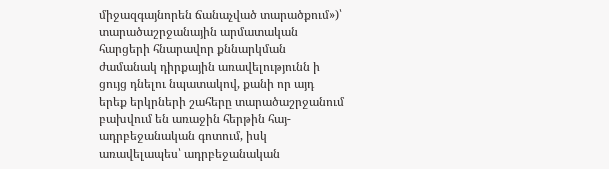միջազգայնորեն ճանաչված տարածքում»)՝ տարածաշրջանային արմատական հարցերի հնարավոր քննարկման ժամանակ դիրքային առավելությունն ի ցույց դնելու նպատակով, քանի որ այդ երեք երկրների շահերը տարածաշրջանում բախվում են առաջին հերթին հայ-ադրբեջանական գոտում, իսկ առավելապես՝ ադրբեջանական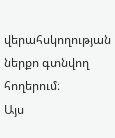վերահսկողության ներքո գտնվող հողերում։
Այս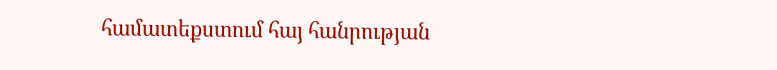համատեքստում հայ հանրության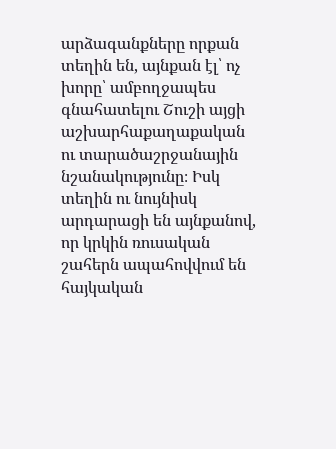արձագանքները որքան տեղին են, այնքան էլ՝ ոչ խորը՝ ամբողջապես գնահատելու Շուշի այցի աշխարհաքաղաքական ու տարածաշրջանային նշանակությունը։ Իսկ տեղին ու նույնիսկ արդարացի են այնքանով, որ կրկին ռուսական շահերն ապահովվում են հայկական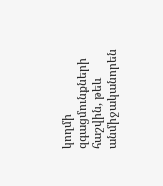կողմի զգացմունքների հաշվին, թեև անմիջականորեն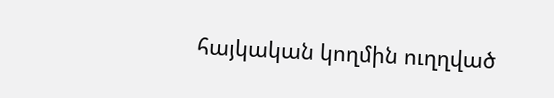հայկական կողմին ուղղված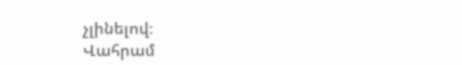չլինելով։
Վահրամ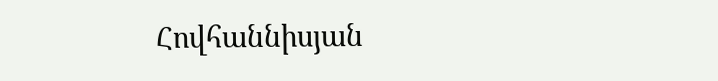Հովհաննիսյան